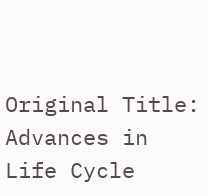Original Title: Advances in Life Cycle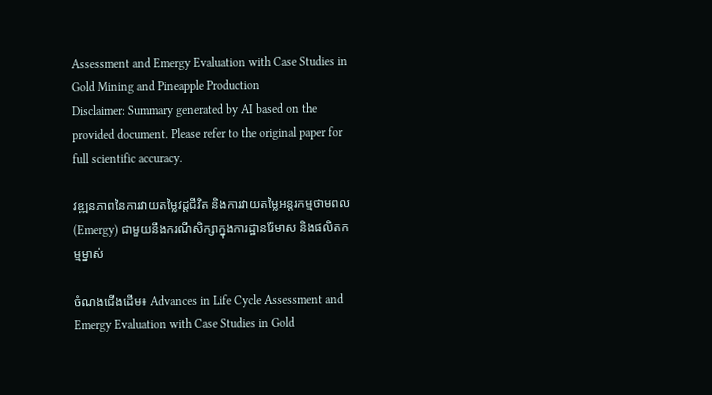Assessment and Emergy Evaluation with Case Studies in Gold Mining and Pineapple Production
Disclaimer: Summary generated by AI based on the provided document. Please refer to the original paper for full scientific accuracy.

វឌ្ឍនភាពនៃការវាយតម្លៃវដ្តជីវិត និងការវាយតម្លៃអន្តរកម្មថាមពល (Emergy) ជាមួយនឹងករណីសិក្សាក្នុងការដ្ឋានរ៉ែមាស និងផលិតកម្មម្នាស់

ចំណងជើងដើម៖ Advances in Life Cycle Assessment and Emergy Evaluation with Case Studies in Gold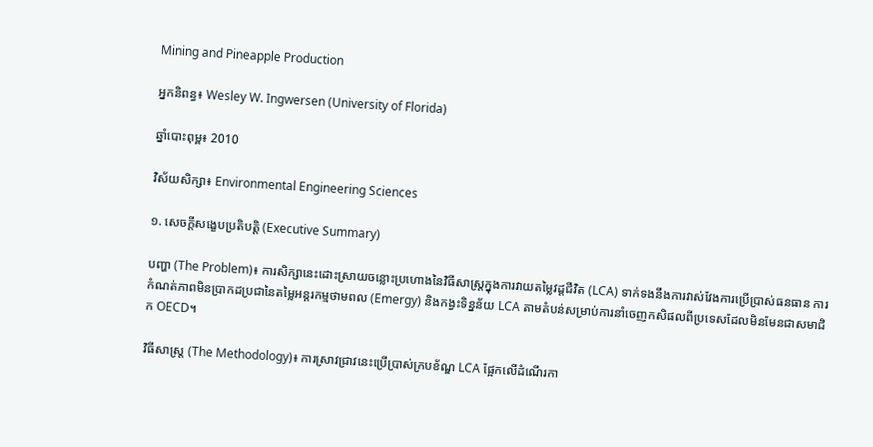Mining and Pineapple Production

អ្នកនិពន្ធ៖ Wesley W. Ingwersen (University of Florida)

ឆ្នាំបោះពុម្ព៖ 2010

វិស័យសិក្សា៖ Environmental Engineering Sciences

១. សេចក្តីសង្ខេបប្រតិបត្តិ (Executive Summary)

បញ្ហា (The Problem)៖ ការសិក្សានេះដោះស្រាយចន្លោះប្រហោងនៃវិធីសាស្ត្រក្នុងការវាយតម្លៃវដ្តជីវិត (LCA) ទាក់ទងនឹងការវាស់វែងការប្រើប្រាស់ធនធាន ការកំណត់ភាពមិនប្រាកដប្រជានៃតម្លៃអន្តរកម្មថាមពល (Emergy) និងកង្វះទិន្នន័យ LCA តាមតំបន់សម្រាប់ការនាំចេញកសិផលពីប្រទេសដែលមិនមែនជាសមាជិក OECD។

វិធីសាស្ត្រ (The Methodology)៖ ការស្រាវជ្រាវនេះប្រើប្រាស់ក្របខ័ណ្ឌ LCA ផ្អែកលើដំណើរកា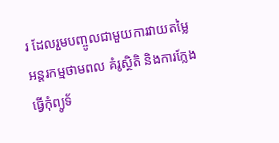រ ដែលរួមបញ្ចូលជាមួយការវាយតម្លៃអន្តរកម្មថាមពល គំរូស្ថិតិ និងការក្លែងធ្វើកុំព្យូទ័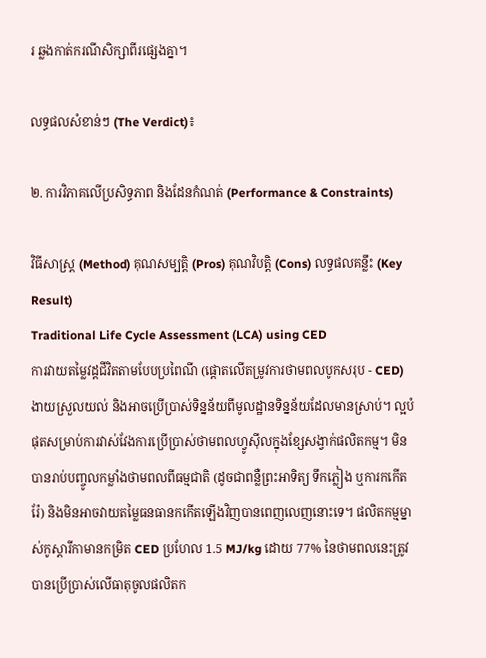រ ឆ្លងកាត់ករណីសិក្សាពីរផ្សេងគ្នា។

លទ្ធផលសំខាន់ៗ (The Verdict)៖

២. ការវិភាគលើប្រសិទ្ធភាព និងដែនកំណត់ (Performance & Constraints)

វិធីសាស្ត្រ (Method) គុណសម្បត្តិ (Pros) គុណវិបត្តិ (Cons) លទ្ធផលគន្លឹះ (Key Result)
Traditional Life Cycle Assessment (LCA) using CED
ការវាយតម្លៃវដ្តជីវិតតាមបែបប្រពៃណី (ផ្តោតលើតម្រូវការថាមពលបូកសរុប - CED)
ងាយស្រួលយល់ និងអាចប្រើប្រាស់ទិន្នន័យពីមូលដ្ឋានទិន្នន័យដែលមានស្រាប់។ ល្អបំផុតសម្រាប់ការវាស់វែងការប្រើប្រាស់ថាមពលហ្វូស៊ីលក្នុងខ្សែសង្វាក់ផលិតកម្ម។ មិនបានរាប់បញ្ចូលកម្លាំងថាមពលពីធម្មជាតិ (ដូចជាពន្លឺព្រះអាទិត្យ ទឹកភ្លៀង ឬការកកើតរ៉ែ) និងមិនអាចវាយតម្លៃធនធានកកើតឡើងវិញបានពេញលេញនោះទេ។ ផលិតកម្មម្នាស់កូស្តារីកាមានកម្រិត CED ប្រហែល 1.5 MJ/kg ដោយ 77% នៃថាមពលនេះត្រូវបានប្រើប្រាស់លើធាតុចូលផលិតក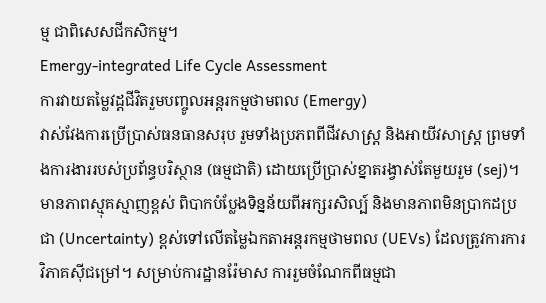ម្ម ជាពិសេសជីកសិកម្ម។
Emergy-integrated Life Cycle Assessment
ការវាយតម្លៃវដ្តជីវិតរួមបញ្ចូលអន្តរកម្មថាមពល (Emergy)
វាស់វែងការប្រើប្រាស់ធនធានសរុប រួមទាំងប្រភពពីជីវសាស្ត្រ និងអាយីវសាស្ត្រ ព្រមទាំងការងាររបស់ប្រព័ន្ធបរិស្ថាន (ធម្មជាតិ) ដោយប្រើប្រាស់ខ្នាតរង្វាស់តែមួយរួម (sej)។ មានភាពស្មុគស្មាញខ្ពស់ ពិបាកបំប្លែងទិន្នន័យពីអក្សរសិល្ប៍ និងមានភាពមិនប្រាកដប្រជា (Uncertainty) ខ្ពស់ទៅលើតម្លៃឯកតាអន្តរកម្មថាមពល (UEVs) ដែលត្រូវការការវិភាគស៊ីជម្រៅ។ សម្រាប់ការដ្ឋានរ៉ែមាស ការរួមចំណែកពីធម្មជា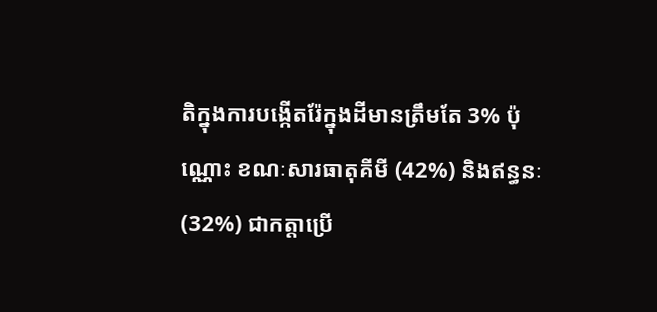តិក្នុងការបង្កើតរ៉ែក្នុងដីមានត្រឹមតែ 3% ប៉ុណ្ណោះ ខណៈសារធាតុគីមី (42%) និងឥន្ធនៈ (32%) ជាកត្តាប្រើ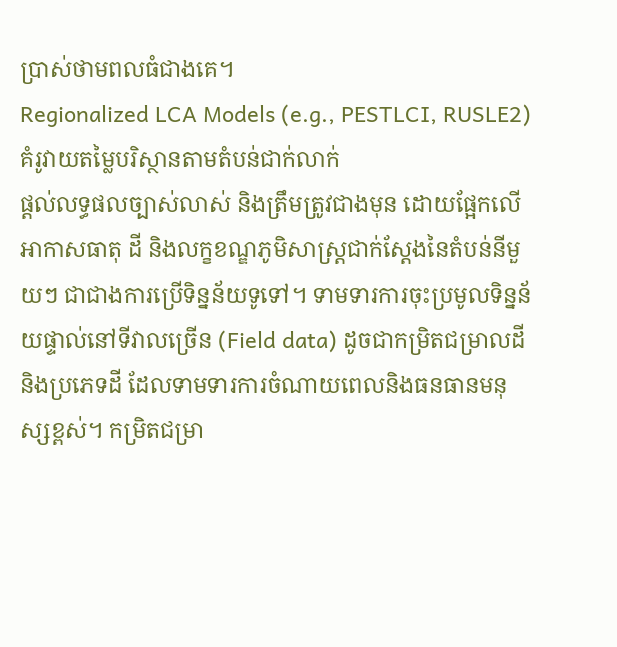ប្រាស់ថាមពលធំជាងគេ។
Regionalized LCA Models (e.g., PESTLCI, RUSLE2)
គំរូវាយតម្លៃបរិស្ថានតាមតំបន់ជាក់លាក់
ផ្តល់លទ្ធផលច្បាស់លាស់ និងត្រឹមត្រូវជាងមុន ដោយផ្អែកលើអាកាសធាតុ ដី និងលក្ខខណ្ឌភូមិសាស្ត្រជាក់ស្តែងនៃតំបន់នីមួយៗ ជាជាងការប្រើទិន្នន័យទូទៅ។ ទាមទារការចុះប្រមូលទិន្នន័យផ្ទាល់នៅទីវាលច្រើន (Field data) ដូចជាកម្រិតជម្រាលដី និងប្រភេទដី ដែលទាមទារការចំណាយពេលនិងធនធានមនុស្សខ្ពស់។ កម្រិតជម្រា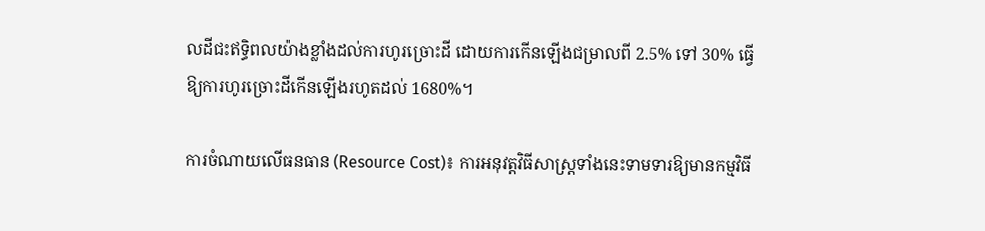លដីជះឥទ្ធិពលយ៉ាងខ្លាំងដល់ការហូរច្រោះដី ដោយការកើនឡើងជម្រាលពី 2.5% ទៅ 30% ធ្វើឱ្យការហូរច្រោះដីកើនឡើងរហូតដល់ 1680%។

ការចំណាយលើធនធាន (Resource Cost)៖ ការអនុវត្តវិធីសាស្ត្រទាំងនេះទាមទារឱ្យមានកម្មវិធី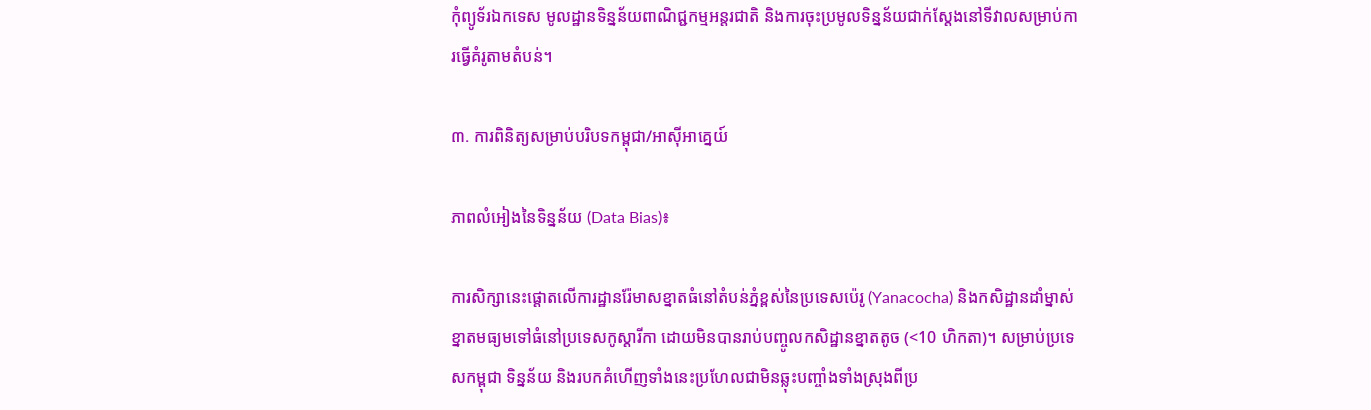កុំព្យូទ័រឯកទេស មូលដ្ឋានទិន្នន័យពាណិជ្ជកម្មអន្តរជាតិ និងការចុះប្រមូលទិន្នន័យជាក់ស្តែងនៅទីវាលសម្រាប់ការធ្វើគំរូតាមតំបន់។

៣. ការពិនិត្យសម្រាប់បរិបទកម្ពុជា/អាស៊ីអាគ្នេយ៍

ភាពលំអៀងនៃទិន្នន័យ (Data Bias)៖

ការសិក្សានេះផ្តោតលើការដ្ឋានរ៉ែមាសខ្នាតធំនៅតំបន់ភ្នំខ្ពស់នៃប្រទេសប៉េរូ (Yanacocha) និងកសិដ្ឋានដាំម្នាស់ខ្នាតមធ្យមទៅធំនៅប្រទេសកូស្តារីកា ដោយមិនបានរាប់បញ្ចូលកសិដ្ឋានខ្នាតតូច (<10 ហិកតា)។ សម្រាប់ប្រទេសកម្ពុជា ទិន្នន័យ និងរបកគំហើញទាំងនេះប្រហែលជាមិនឆ្លុះបញ្ចាំងទាំងស្រុងពីប្រ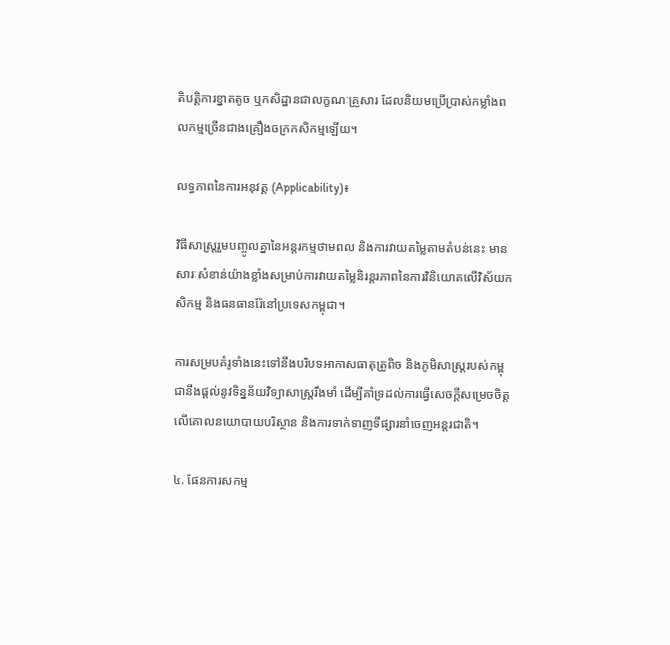តិបត្តិការខ្នាតតូច ឬកសិដ្ឋានជាលក្ខណៈគ្រួសារ ដែលនិយមប្រើប្រាស់កម្លាំងពលកម្មច្រើនជាងគ្រឿងចក្រកសិកម្មឡើយ។

លទ្ធភាពនៃការអនុវត្ត (Applicability)៖

វិធីសាស្ត្ររួមបញ្ចូលគ្នានៃអន្តរកម្មថាមពល និងការវាយតម្លៃតាមតំបន់នេះ មានសារៈសំខាន់យ៉ាងខ្លាំងសម្រាប់ការវាយតម្លៃនិរន្តរភាពនៃការវិនិយោគលើវិស័យកសិកម្ម និងធនធានរ៉ែនៅប្រទេសកម្ពុជា។

ការសម្របគំរូទាំងនេះទៅនឹងបរិបទអាកាសធាតុត្រូពិច និងភូមិសាស្ត្ររបស់កម្ពុជានឹងផ្តល់នូវទិន្នន័យវិទ្យាសាស្ត្ររឹងមាំ ដើម្បីគាំទ្រដល់ការធ្វើសេចក្តីសម្រេចចិត្តលើគោលនយោបាយបរិស្ថាន និងការទាក់ទាញទីផ្សារនាំចេញអន្តរជាតិ។

៤. ផែនការសកម្ម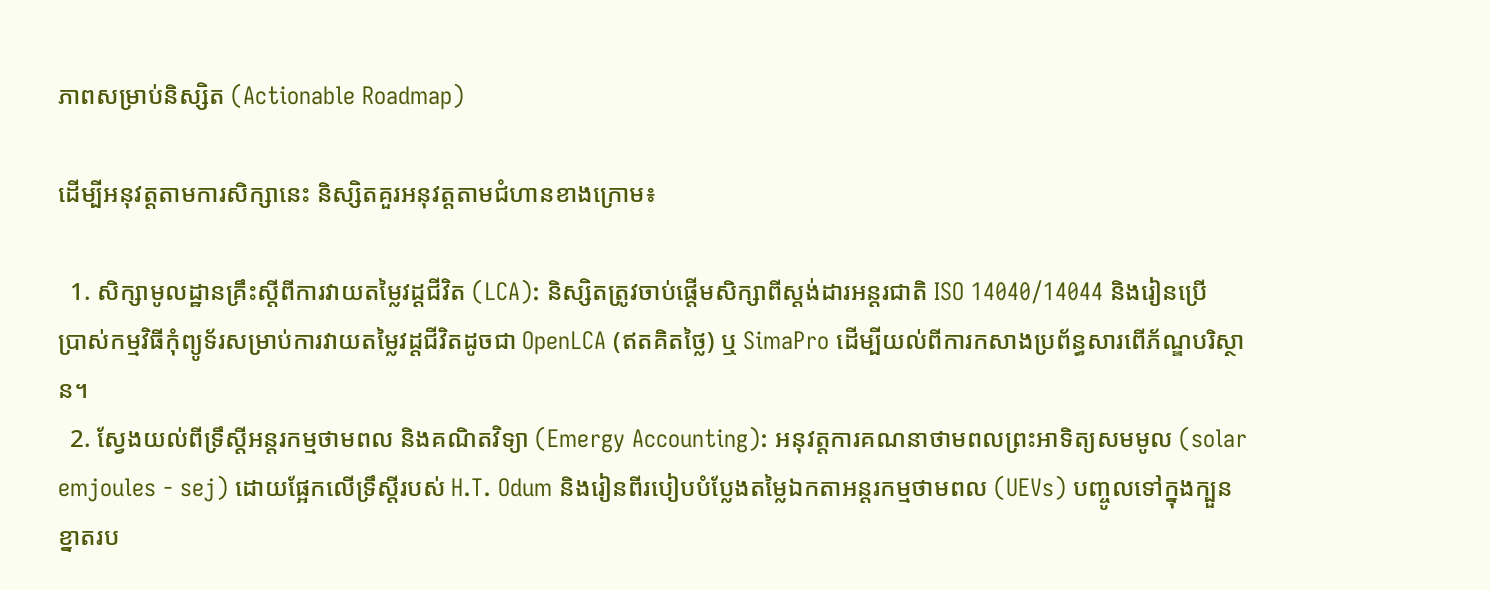ភាពសម្រាប់និស្សិត (Actionable Roadmap)

ដើម្បីអនុវត្តតាមការសិក្សានេះ និស្សិតគួរអនុវត្តតាមជំហានខាងក្រោម៖

  1. សិក្សាមូលដ្ឋានគ្រឹះស្តីពីការវាយតម្លៃវដ្តជីវិត (LCA): និស្សិតត្រូវចាប់ផ្តើមសិក្សាពីស្តង់ដារអន្តរជាតិ ISO 14040/14044 និងរៀនប្រើប្រាស់កម្មវិធីកុំព្យូទ័រសម្រាប់ការវាយតម្លៃវដ្តជីវិតដូចជា OpenLCA (ឥតគិតថ្លៃ) ឬ SimaPro ដើម្បីយល់ពីការកសាងប្រព័ន្ធសារពើភ័ណ្ឌបរិស្ថាន។
  2. ស្វែងយល់ពីទ្រឹស្តីអន្តរកម្មថាមពល និងគណិតវិទ្យា (Emergy Accounting): អនុវត្តការគណនាថាមពលព្រះអាទិត្យសមមូល (solar emjoules - sej) ដោយផ្អែកលើទ្រឹស្តីរបស់ H.T. Odum និងរៀនពីរបៀបបំប្លែងតម្លៃឯកតាអន្តរកម្មថាមពល (UEVs) បញ្ចូលទៅក្នុងក្បួនខ្នាតរប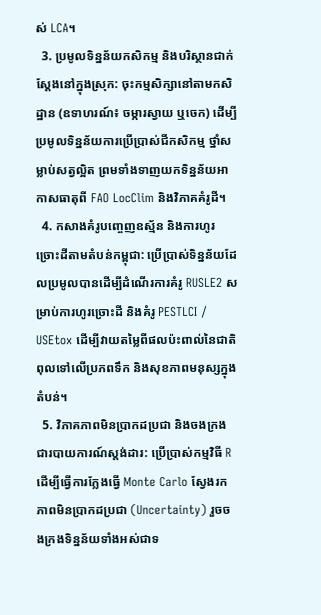ស់ LCA។
  3. ប្រមូលទិន្នន័យកសិកម្ម និងបរិស្ថានជាក់ស្តែងនៅក្នុងស្រុក: ចុះកម្មសិក្សានៅតាមកសិដ្ឋាន (ឧទាហរណ៍៖ ចម្ការស្វាយ ឬចេក) ដើម្បីប្រមូលទិន្នន័យការប្រើប្រាស់ជីកសិកម្ម ថ្នាំសម្លាប់សត្វល្អិត ព្រមទាំងទាញយកទិន្នន័យអាកាសធាតុពី FAO LocClim និងវិភាគគំរូដី។
  4. កសាងគំរូបញ្ចេញឧស្ម័ន និងការហូរច្រោះដីតាមតំបន់កម្ពុជា: ប្រើប្រាស់ទិន្នន័យដែលប្រមូលបានដើម្បីដំណើរការគំរូ RUSLE2 សម្រាប់ការហូរច្រោះដី និងគំរូ PESTLCI / USEtox ដើម្បីវាយតម្លៃពីផលប៉ះពាល់នៃជាតិពុលទៅលើប្រភពទឹក និងសុខភាពមនុស្សក្នុងតំបន់។
  5. វិភាគភាពមិនប្រាកដប្រជា និងចងក្រងជារបាយការណ៍ស្តង់ដារ: ប្រើប្រាស់កម្មវិធី R ដើម្បីធ្វើការក្លែងធ្វើ Monte Carlo ស្វែងរកភាពមិនប្រាកដប្រជា (Uncertainty) រួចចងក្រងទិន្នន័យទាំងអស់ជាទ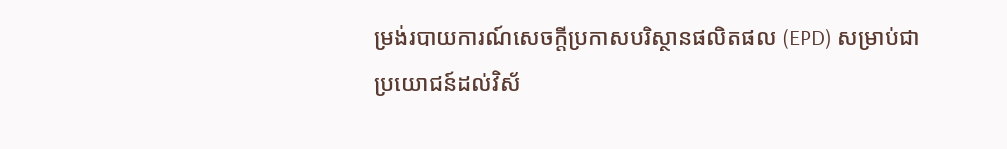ម្រង់របាយការណ៍សេចក្តីប្រកាសបរិស្ថានផលិតផល (EPD) សម្រាប់ជាប្រយោជន៍ដល់វិស័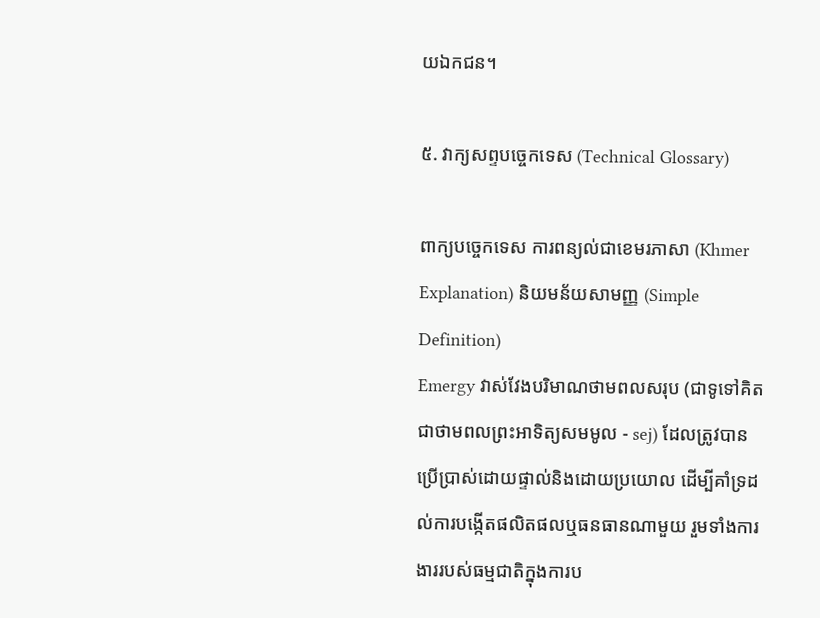យឯកជន។

៥. វាក្យសព្ទបច្ចេកទេស (Technical Glossary)

ពាក្យបច្ចេកទេស ការពន្យល់ជាខេមរភាសា (Khmer Explanation) និយមន័យសាមញ្ញ (Simple Definition)
Emergy វាស់វែងបរិមាណថាមពលសរុប (ជាទូទៅគិតជាថាមពលព្រះអាទិត្យសមមូល - sej) ដែលត្រូវបានប្រើប្រាស់ដោយផ្ទាល់និងដោយប្រយោល ដើម្បីគាំទ្រដល់ការបង្កើតផលិតផលឬធនធានណាមួយ រួមទាំងការងាររបស់ធម្មជាតិក្នុងការប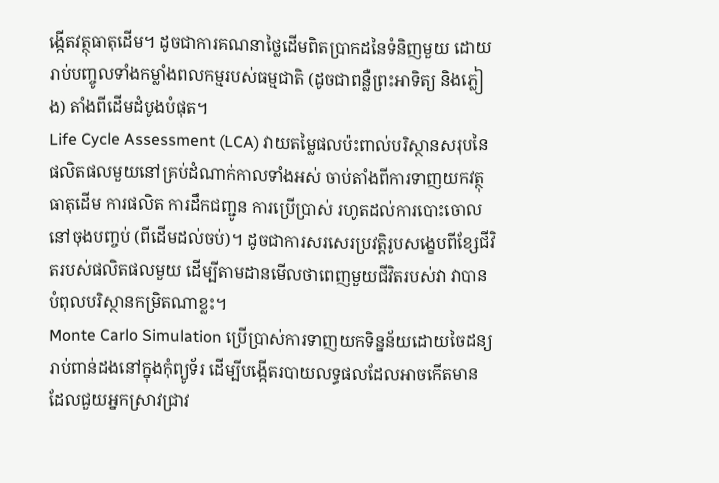ង្កើតវត្ថុធាតុដើម។ ដូចជាការគណនាថ្លៃដើមពិតប្រាកដនៃទំនិញមួយ ដោយរាប់បញ្ចូលទាំងកម្លាំងពលកម្មរបស់ធម្មជាតិ (ដូចជាពន្លឺព្រះអាទិត្យ និងភ្លៀង) តាំងពីដើមដំបូងបំផុត។
Life Cycle Assessment (LCA) វាយតម្លៃផលប៉ះពាល់បរិស្ថានសរុបនៃផលិតផលមួយនៅគ្រប់ដំណាក់កាលទាំងអស់ ចាប់តាំងពីការទាញយកវត្ថុធាតុដើម ការផលិត ការដឹកជញ្ជូន ការប្រើប្រាស់ រហូតដល់ការបោះចោលនៅចុងបញ្ចប់ (ពីដើមដល់ចប់)។ ដូចជាការសរសេរប្រវត្តិរូបសង្ខេបពីខ្សែជីវិតរបស់ផលិតផលមួយ ដើម្បីតាមដានមើលថាពេញមួយជីវិតរបស់វា វាបានបំពុលបរិស្ថានកម្រិតណាខ្លះ។
Monte Carlo Simulation ប្រើប្រាស់ការទាញយកទិន្នន័យដោយចៃដន្យរាប់ពាន់ដងនៅក្នុងកុំព្យូទ័រ ដើម្បីបង្កើតរបាយលទ្ធផលដែលអាចកើតមាន ដែលជួយអ្នកស្រាវជ្រាវ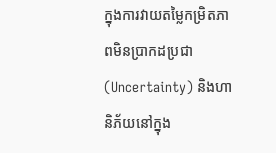ក្នុងការវាយតម្លៃកម្រិតភាពមិនប្រាកដប្រជា (Uncertainty) និងហានិភ័យនៅក្នុង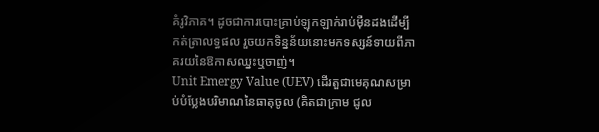គំរូវិភាគ។ ដូចជាការបោះគ្រាប់ឡុកឡាក់រាប់ម៉ឺនដងដើម្បីកត់ត្រាលទ្ធផល រួចយកទិន្នន័យនោះមកទស្សន៍ទាយពីភាគរយនៃឱកាសឈ្នះឬចាញ់។
Unit Emergy Value (UEV) ដើរតួជាមេគុណសម្រាប់បំប្លែងបរិមាណនៃធាតុចូល (គិតជាក្រាម ជូល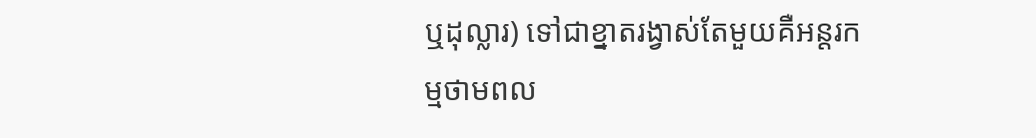ឬដុល្លារ) ទៅជាខ្នាតរង្វាស់តែមួយគឺអន្តរកម្មថាមពល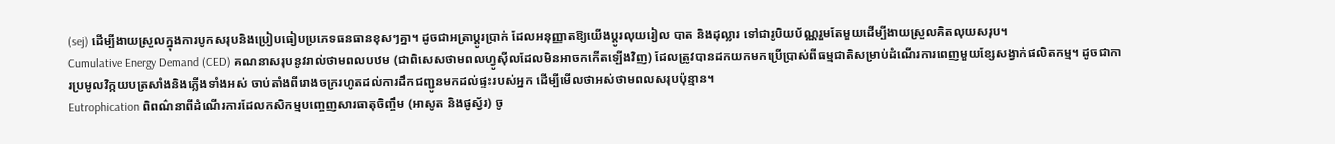(sej) ដើម្បីងាយស្រួលក្នុងការបូកសរុបនិងប្រៀបធៀបប្រភេទធនធានខុសៗគ្នា។ ដូចជាអត្រាប្តូរប្រាក់ ដែលអនុញ្ញាតឱ្យយើងប្តូរលុយរៀល បាត និងដុល្លារ ទៅជារូបិយប័ណ្ណរួមតែមួយដើម្បីងាយស្រួលគិតលុយសរុប។
Cumulative Energy Demand (CED) គណនាសរុបនូវរាល់ថាមពលបឋម (ជាពិសេសថាមពលហ្វូស៊ីលដែលមិនអាចកកើតឡើងវិញ) ដែលត្រូវបានដកយកមកប្រើប្រាស់ពីធម្មជាតិសម្រាប់ដំណើរការពេញមួយខ្សែសង្វាក់ផលិតកម្ម។ ដូចជាការប្រមូលវិក្កយបត្រសាំងនិងភ្លើងទាំងអស់ ចាប់តាំងពីរោងចក្ររហូតដល់ការដឹកជញ្ជូនមកដល់ផ្ទះរបស់អ្នក ដើម្បីមើលថាអស់ថាមពលសរុបប៉ុន្មាន។
Eutrophication ពិពណ៌នាពីដំណើរការដែលកសិកម្មបញ្ចេញសារធាតុចិញ្ចឹម (អាសូត និងផូស្វ័រ) ចូ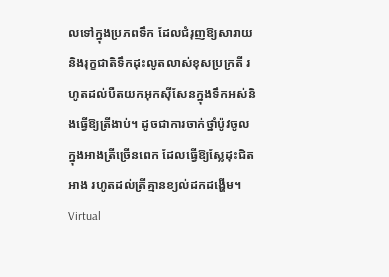លទៅក្នុងប្រភពទឹក ដែលជំរុញឱ្យសារាយនិងរុក្ខជាតិទឹកដុះលូតលាស់ខុសប្រក្រតី រហូតដល់បឺតយកអុកស៊ីសែនក្នុងទឹកអស់និងធ្វើឱ្យត្រីងាប់។ ដូចជាការចាក់ថ្នាំប៉ូវចូលក្នុងអាងត្រីច្រើនពេក ដែលធ្វើឱ្យស្លែដុះជិតអាង រហូតដល់ត្រីគ្មានខ្យល់ដកដង្ហើម។
Virtual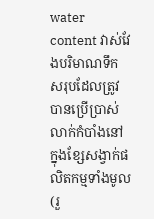water content វាស់វែងបរិមាណទឹកសរុបដែលត្រូវបានប្រើប្រាស់លាក់កំបាំងនៅក្នុងខ្សែសង្វាក់ផលិតកម្មទាំងមូល (រួ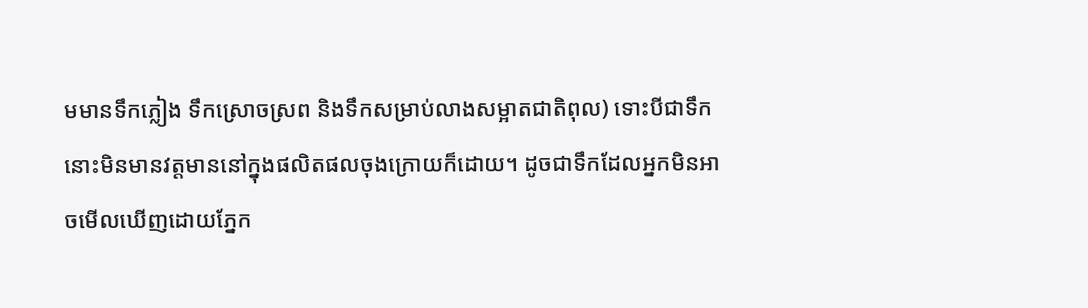មមានទឹកភ្លៀង ទឹកស្រោចស្រព និងទឹកសម្រាប់លាងសម្អាតជាតិពុល) ទោះបីជាទឹកនោះមិនមានវត្តមាននៅក្នុងផលិតផលចុងក្រោយក៏ដោយ។ ដូចជាទឹកដែលអ្នកមិនអាចមើលឃើញដោយភ្នែក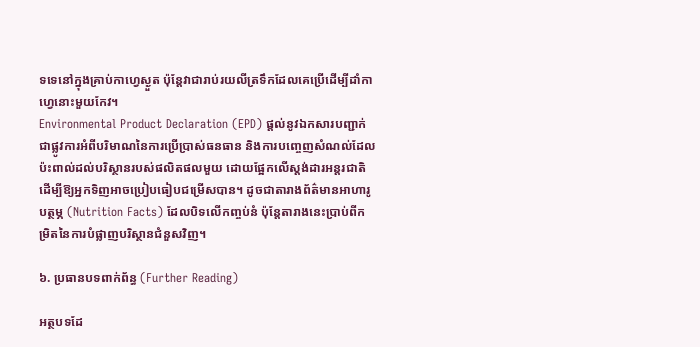ទទេនៅក្នុងគ្រាប់កាហ្វេស្ងួត ប៉ុន្តែវាជារាប់រយលីត្រទឹកដែលគេប្រើដើម្បីដាំកាហ្វេនោះមួយកែវ។
Environmental Product Declaration (EPD) ផ្តល់នូវឯកសារបញ្ជាក់ជាផ្លូវការអំពីបរិមាណនៃការប្រើប្រាស់ធនធាន និងការបញ្ចេញសំណល់ដែលប៉ះពាល់ដល់បរិស្ថានរបស់ផលិតផលមួយ ដោយផ្អែកលើស្តង់ដារអន្តរជាតិ ដើម្បីឱ្យអ្នកទិញអាចប្រៀបធៀបជម្រើសបាន។ ដូចជាតារាងព័ត៌មានអាហារូបត្ថម្ភ (Nutrition Facts) ដែលបិទលើកញ្ចប់នំ ប៉ុន្តែតារាងនេះប្រាប់ពីកម្រិតនៃការបំផ្លាញបរិស្ថានជំនួសវិញ។

៦. ប្រធានបទពាក់ព័ន្ធ (Further Reading)

អត្ថបទដែ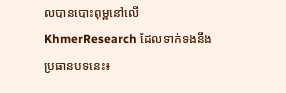លបានបោះពុម្ពនៅលើ KhmerResearch ដែលទាក់ទងនឹងប្រធានបទនេះ៖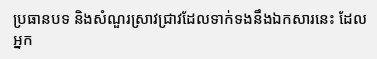ប្រធានបទ និងសំណួរស្រាវជ្រាវដែលទាក់ទងនឹងឯកសារនេះ ដែលអ្នក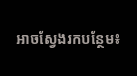អាចស្វែងរកបន្ថែម៖